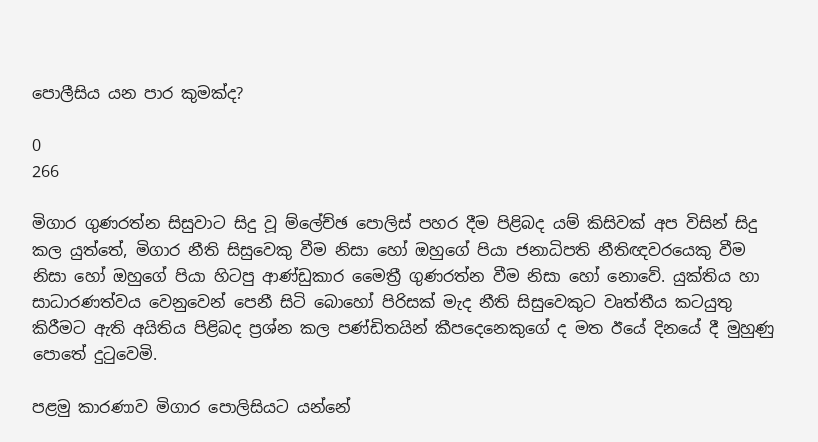පොලීසිය යන පාර කුමක්ද?

0
266

මිගාර ගුණරත්න සිසුවාට සිදු වූ ම්ලේච්ඡ පොලිස් පහර දීම පිළිබද යම් කිසිවක් අප විසින් සිදු කල යුත්තේ, මිගාර නීති සිසුවෙකු වීම නිසා හෝ ඔහුගේ පියා ජනාධිපති නීතිඥවරයෙකු වීම නිසා හෝ ඔහුගේ පියා හිටපු ආණ්ඩුකාර මෛත්‍රී ගුණරත්න වීම නිසා හෝ නොවේ. යුක්තිය හා සාධාරණත්වය වෙනුවෙන් පෙනී සිටි බොහෝ පිරිසක් මැද නීති සිසුවෙකුට වෘත්තීය කටයුතු කිරීමට ඇති අයිතිය පිළිබද ප්‍රශ්න කල පණ්ඩිතයින් කීපදෙනෙකුගේ ද මත ඊයේ දිනයේ දී මුහුණු පොතේ දුටුවෙමි.

පළමු කාරණාව මිගාර පොලිසියට යන්නේ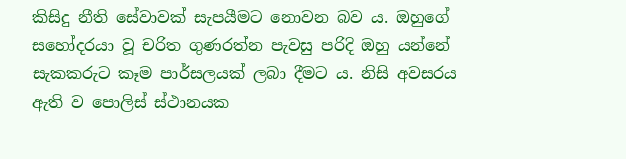කිසිදු නීති සේවාවක් සැපයීමට නොවන බව ය. ඔහුගේ සහෝදරයා වූ චරිත ගුණරත්න පැවසු පරිදි ඔහු යන්නේ සැකකරුට කෑම පාර්සලයක් ලබා දීමට ය. නිසි අවසරය ඇති ව පොලිස් ස්ථානයක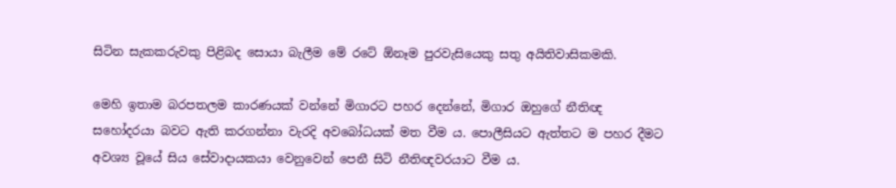සිටින සැකකරුවකු පිළිබද සොයා බැලීම මේ රටේ ඕනෑම පුරවැසියෙකු සතු අයිතිවාසිකමකි.

මෙහි ඉතාම බරපතලම කාරණයක් වන්නේ මිගාරට පහර දෙන්නේ, මිගාර ඔහුගේ නීතිඥ සහෝදරයා බවට ඇති කරගන්නා වැරදි අවබෝධයක් මත වීම ය. පොලීසියට ඇත්තට ම පහර දීමට අවශ්‍ය වූයේ සිය සේවාදායකයා වෙනුවෙන් පෙනී සිටි නීතිඥවරයාට වීම ය.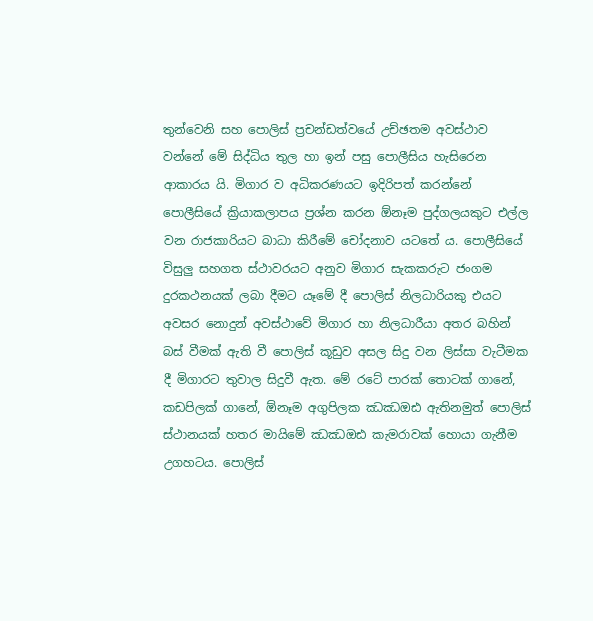තුන්වෙනි සහ පොලිස් ප්‍රචන්ඩත්වයේ උච්ඡතම අවස්ථාව වන්නේ මේ සිද්ධිය තුල හා ඉන් පසු පොලීසිය හැසිරෙන ආකාරය යි. මිගාර ව අධිකරණයට ඉදිරිපත් කරන්නේ පොලීසියේ ක්‍රියාකලාපය ප්‍රශ්න කරන ඕනෑම පුද්ගලයකුට එල්ල වන රාජකාරියට බාධා කිරීමේ චෝදනාව යටතේ ය. පොලීසියේ විසුලු සහගත ස්ථාවරයට අනුව මිගාර සැකකරුට ජංගම දුරකථනයක් ලබා දීමට යෑමේ දී පොලිස් නිලධාරියකු එයට අවසර නොදුන් අවස්ථාවේ මිගාර හා නිලධාරීයා අතර බහින් බස් වීමක් ඇති වී පොලිස් කූඩුව අසල සිදු වන ලිස්සා වැටීමක දී මිගාරට තුවාල සිදුවී ඇත. මේ රටේ පාරක් තොටක් ගානේ, කඩපිලක් ගානේ, ඕනෑම අගුපිලක ඣඣඔඪ ඇතිනමුත් පොලිස් ස්ථානයක් හතර මායිමේ ඣඣඔඪ කැමරාවක් හොයා ගැනීම උගහටය. පොලිස්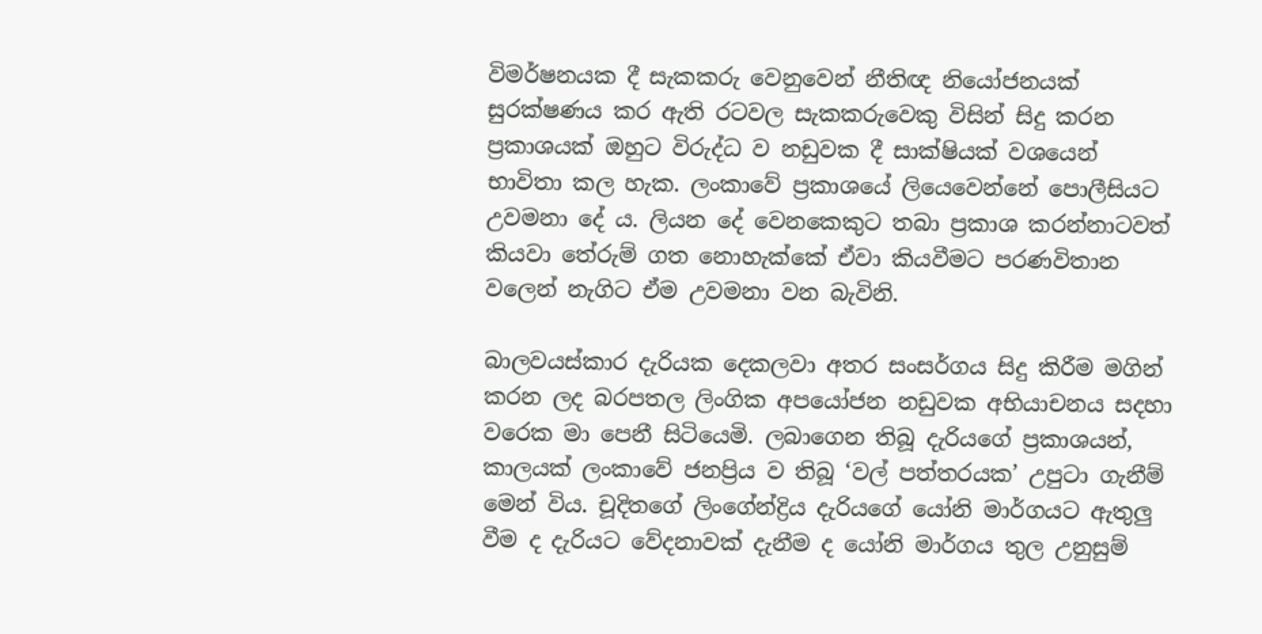විමර්ෂනයක දී සැකකරු වෙනුවෙන් නීතිඥ නියෝජනයක් සුරක්ෂණය කර ඇති රටවල සැකකරුවෙකු විසින් සිදු කරන ප්‍රකාශයක් ඔහුට විරුද්ධ ව නඩුවක දී සාක්ෂියක් වශයෙන් භාවිතා කල හැක. ලංකාවේ ප්‍රකාශයේ ලියෙවෙන්නේ පොලීසියට උවමනා දේ ය. ලියන දේ වෙනකෙකුට තබා ප්‍රකාශ කරන්නාටවත් කියවා තේරුම් ගත නොහැක්කේ ඒවා කියවීමට පරණවිතාන වලෙන් නැගිට ඒම උවමනා වන බැවිනි.

බාලවයස්කාර දැරියක දෙකලවා අතර සංසර්ගය සිදු කිරීම මගින් කරන ලද බරපතල ලිංගික අපයෝජන නඩුවක අභියාචනය සදහා වරෙක මා පෙනී සිටියෙමි. ලබාගෙන තිබූ දැරියගේ ප්‍රකාශයන්, කාලයක් ලංකාවේ ජනප්‍රිය ව තිබූ ‘වල් පත්තරයක’ උපුටා ගැනීම් මෙන් විය. චූදිතගේ ලිංගේන්ද්‍රිය දැරියගේ යෝනි මාර්ගයට ඇතුලු වීම ද දැරියට වේදනාවක් දැනීම ද යෝනි මාර්ගය තුල උනුසුම්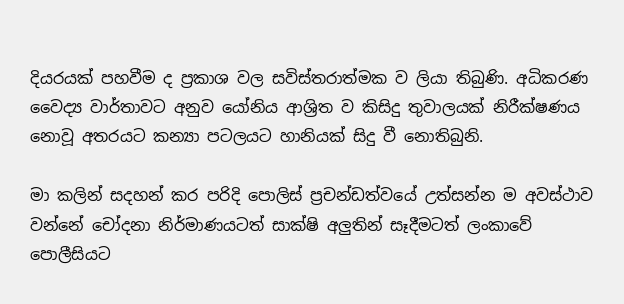දියරයක් පහවීම ද ප්‍රකාශ වල සවිස්තරාත්මක ව ලියා තිබුණි. අධිකරණ වෛද්‍ය වාර්තාවට අනුව යෝනිය ආශ්‍රිත ව කිසිදු තුවාලයක් නිරීක්ෂණය නොවූ අතරයට කන්‍යා පටලයට හානියක් සිදු වී නොතිබුනි.

මා කලින් සදහන් කර පරිදි පොලිස් ප්‍රචන්ඩත්වයේ උත්සන්න ම අවස්ථාව වන්නේ චෝදනා නිර්මාණයටත් සාක්ෂි අලුතින් සෑදීමටත් ලංකාවේ පොලීසියට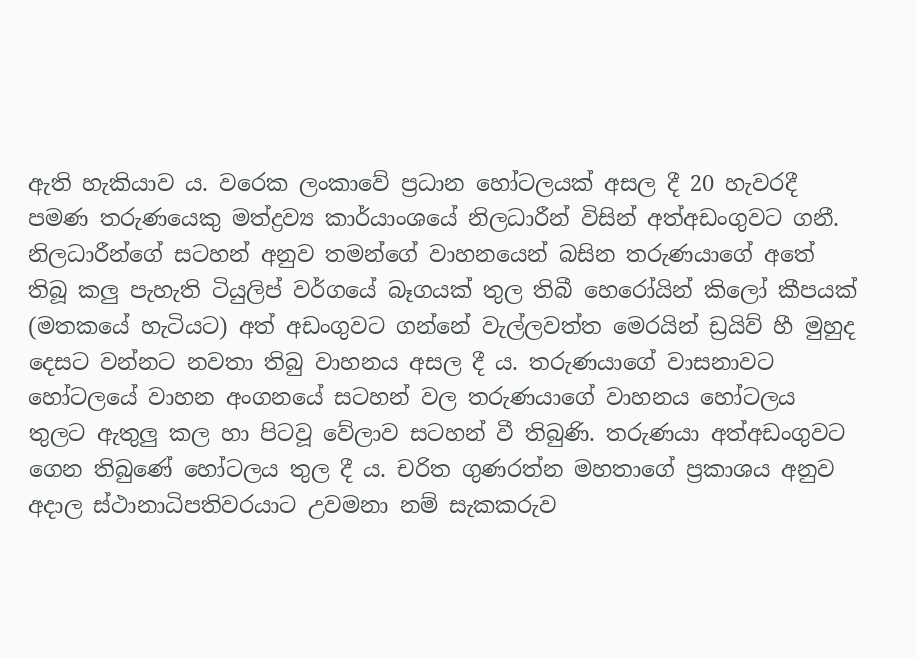ඇති හැකියාව ය. වරෙක ලංකාවේ ප්‍රධාන හෝටලයක් අසල දී 20 හැවරදී පමණ තරුණයෙකු මත්ද්‍රව්‍ය කාර්යාංශයේ නිලධාරීන් විසින් අත්අඩංගුවට ගනී. නිලධාරීන්ගේ සටහන් අනුව තමන්ගේ වාහනයෙන් බසින තරුණයාගේ අතේ තිබූ කලු පැහැති ටියුලිප් වර්ගයේ බෑගයක් තුල තිබී හෙරෝයින් කිලෝ කීපයක් (මතකයේ හැටියට) අත් අඩංගුවට ගන්නේ වැල්ලවත්ත මෙරයින් ඩ්‍රයිව් හී මුහුද දෙසට වන්නට නවතා තිබු වාහනය අසල දී ය. තරුණයාගේ වාසනාවට හෝටලයේ වාහන අංගනයේ සටහන් වල තරුණයාගේ වාහනය හෝටලය තුලට ඇතුලු කල හා පිටවූ වේලාව සටහන් වී තිබුණි. තරුණයා අත්අඩංගුවට ගෙන තිබුණේ හෝටලය තුල දී ය. චරිත ගුණරත්න මහතාගේ ප්‍රකාශය අනුව අදාල ස්ථානාධිපතිවරයාට උවමනා නම් සැකකරුව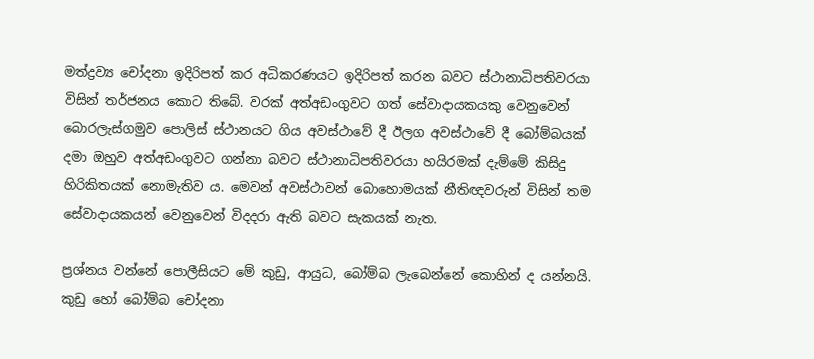මත්ද්‍රව්‍ය චෝදනා ඉදිරිපත් කර අධිකරණයට ඉදිරිපත් කරන බවට ස්ථානාධිපතිවරයා විසින් තර්ජනය කොට තිබේ. වරක් අත්අඩංගුවට ගත් සේවාදායකයකු වෙනුවෙන් බොරලැස්ගමුව පොලිස් ස්ථානයට ගිය අවස්ථාවේ දී ඊලග අවස්ථාවේ දී බෝම්බයක් දමා ඔහුව අත්අඩංගුවට ගන්නා බවට ස්ථානාධිපතිවරයා හයිරමක් දැම්මේ කිසිදු හිරිකිතයක් නොමැතිව ය. මෙවන් අවස්ථාවන් බොහොමයක් නීතිඥවරුන් විසින් තම සේවාදායකයන් වෙනුවෙන් විදදරා ඇති බවට සැකයක් නැත.

ප්‍රශ්නය වන්නේ පොලීසියට මේ කුඩු, ආයුධ, බෝම්බ ලැබෙන්නේ කොහින් ද යන්නයි. කුඩු හෝ බෝම්බ චෝදනා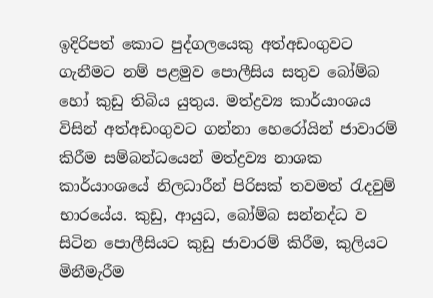ඉදිරිපත් කොට පුද්ගලයෙකු අත්අඩංගුවට ගැනීමට නම් පළමුව පොලීසිය සතුව බෝම්බ හෝ කුඩු තිබිය යුතුය. මත්ද්‍රව්‍ය කාර්යාංශය විසින් අත්අඩංගුවට ගන්නා හෙරෝයින් ජාවාරම් කිරීම සම්බන්ධයෙන් මත්ද්‍රව්‍ය නාශක කාර්යාංශයේ නිලධාරීන් පිරිසක් තවමත් රැදවුම් භාරයේය. කුඩු, ආයුධ, බෝම්බ සන්නද්ධ ව සිටින පොලීසියට කුඩු ජාවාරම් කිරීම, කුලියට මිනීමැරීම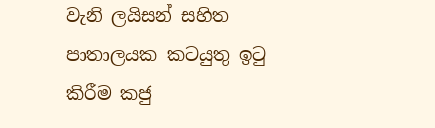වැනි ලයිසන් සහිත පාතාලයක කටයුතු ඉටු කිරීම කජු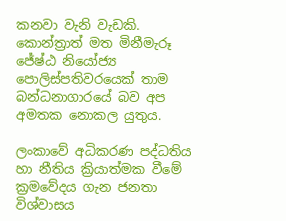කනවා වැනි වැඩකි. කොන්ත්‍රාත් මත මිනීමැරූ ජේෂ්ඨ නියෝජ්‍ය පොලිස්පතිවරයෙක් තාම බන්ධනාගාරයේ බව අප අමතක නොකල යුතුය.

ලංකාවේ අධිකරණ පද්ධතිය හා නීතිය ක්‍රියාත්මක වීමේ ක්‍රමවේදය ගැන ජනතා විශ්වාසය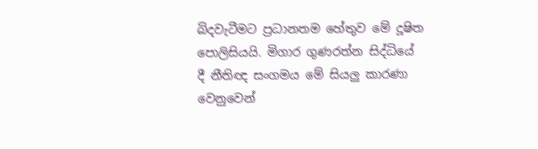බිදවැටීමට ප්‍රධානතම හේතුව මේ දූෂිත පොලිසියයි. මිගාර ගුණරත්න සිද්ධියේ දී නීතිඥ සංගමය මේ සියලු කාරණා වෙනුවෙන්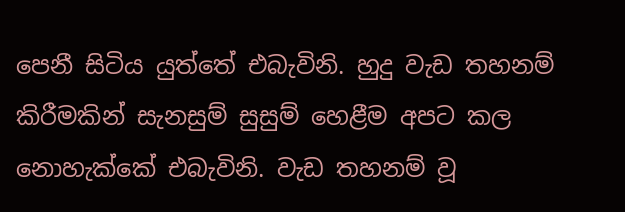පෙනී සිටිය යුත්තේ එබැවිනි. හුදු වැඩ තහනම් කිරීමකින් සැනසුම් සුසුම් හෙළීම අපට කල නොහැක්කේ එබැවිනි. වැඩ තහනම් වූ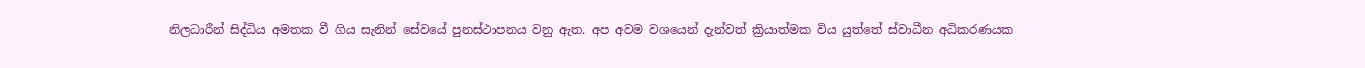නිලධාරීන් සිද්ධිය අමතක වී ගිය සැනින් සේවයේ පුනස්ථාපනය වනු ඇත. අප අවම වශයෙන් දැන්වත් ක්‍රියාත්මක විය යුත්තේ ස්වාධීන අධිකරණයක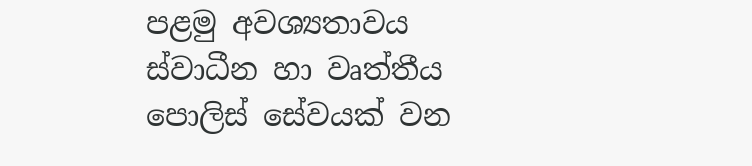පළමු අවශ්‍යතාවය ස්වාධීන හා වෘත්තීය පොලිස් සේවයක් වන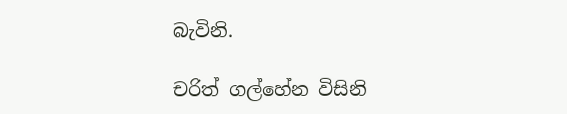බැවිනි.

චරිත් ගල්හේන විසිනි